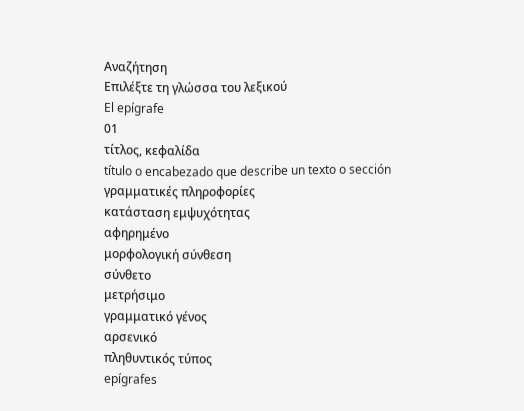Αναζήτηση
Επιλέξτε τη γλώσσα του λεξικού
El epígrafe
01
τίτλος, κεφαλίδα
título o encabezado que describe un texto o sección
γραμματικές πληροφορίες
κατάσταση εμψυχότητας
αφηρημένο
μορφολογική σύνθεση
σύνθετο
μετρήσιμο
γραμματικό γένος
αρσενικό
πληθυντικός τύπος
epígrafes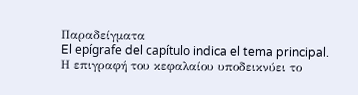Παραδείγματα
El epígrafe del capítulo indica el tema principal.
Η επιγραφή του κεφαλαίου υποδεικνύει το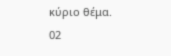κύριο θέμα.
02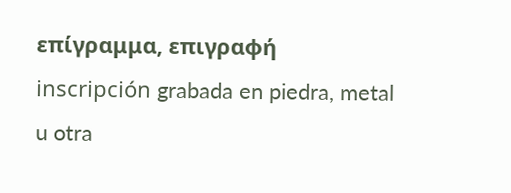επίγραμμα, επιγραφή
inscripción grabada en piedra, metal u otra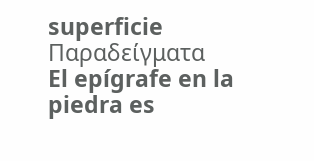superficie
Παραδείγματα
El epígrafe en la piedra es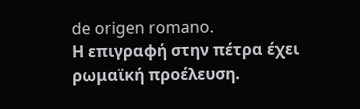de origen romano.
Η επιγραφή στην πέτρα έχει ρωμαϊκή προέλευση.